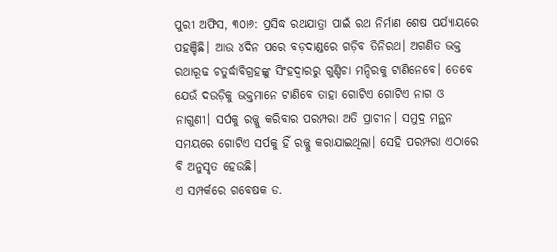ପୁରୀ ଅଫିସ, ୩୦ା୬: ପ୍ରସିଦ୍ଧ ରଥଯାତ୍ରା ପାଇଁ ରଥ ନିର୍ମାଣ ଶେଷ ପର୍ଯ୍ୟାୟରେ ପହଞ୍ଚିଛି। ଆଉ ୪ଦିନ ପରେ ବଡ଼ଦାଣ୍ଡରେ ଗଡ଼ିବ ତିନିରଥ। ଅଗଣିତ ଭକ୍ତ ରଥାରୂଢ ଚତୁର୍ଦ୍ଧାବିଗ୍ରହଙ୍କୁ ସିଂହଦ୍ୱାରରୁ ଗୁଣ୍ଡିଚା ମନ୍ଦିରକୁ ଟାଣିନେବେ। ତେବେ ଯେଉଁ ଦଉଡ଼ିକୁ ଭକ୍ତମାନେ ଟାଣିବେ ତାହା ଗୋଟିଏ ଗୋଟିଏ ନାଗ ଓ ନାଗୁଣୀ। ସର୍ପକୁ ରଜ୍ଜୁ କରିବାର ପରମ୍ପରା ଅତି ପ୍ରାଚୀନ। ସମୁଦ୍ର ମନ୍ଥନ ସମୟରେ ଗୋଟିଏ ସର୍ପକୁ ହିଁ ରଜ୍ଜୁ କରାଯାଇଥିଲା। ସେହି ପରମ୍ପରା ଏଠାରେ ବି ଅନୁସୃତ ହେଉଛି।
ଏ ସମ୍ପର୍କରେ ଗବେଷକ ଡ.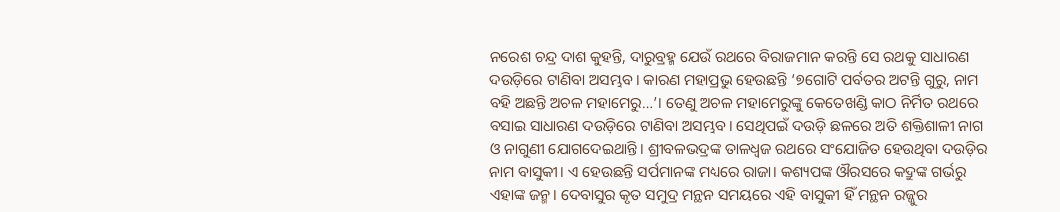ନରେଶ ଚନ୍ଦ୍ର ଦାଶ କୁହନ୍ତି, ଦାରୁବ୍ରହ୍ମ ଯେଉଁ ରଥରେ ବିରାଜମାନ କରନ୍ତି ସେ ରଥକୁ ସାଧାରଣ ଦଉଡ଼ିରେ ଟାଣିବା ଅସମ୍ଭବ। କାରଣ ମହାପ୍ରଭୁ ହେଉଛନ୍ତି ‘୭ଗୋଟି ପର୍ବତର ଅଟନ୍ତି ଗୁରୁ, ନାମ ବହି ଅଛନ୍ତି ଅଚଳ ମହାମେରୁ…’। ତେଣୁ ଅଚଳ ମହାମେରୁଙ୍କୁ କେତେଖଣ୍ଡି କାଠ ନିର୍ମିତ ରଥରେ ବସାଇ ସାଧାରଣ ଦଉଡ଼ିରେ ଟାଣିବା ଅସମ୍ଭବ। ସେଥିପଇଁ ଦଉଡ଼ି ଛଳରେ ଅତି ଶକ୍ତିଶାଳୀ ନାଗ ଓ ନାଗୁଣୀ ଯୋଗଦେଇଥାନ୍ତି। ଶ୍ରୀବଳଭଦ୍ରଙ୍କ ତାଳଧ୍ୱଜ ରଥରେ ସଂଯୋଜିତ ହେଉଥିବା ଦଉଡ଼ିର ନାମ ବାସୁକୀ। ଏ ହେଉଛନ୍ତି ସର୍ପମାନଙ୍କ ମଧ୍ୟରେ ରାଜା। କଶ୍ୟପଙ୍କ ଔରସରେ କଦ୍ରୁଙ୍କ ଗର୍ଭରୁ ଏହାଙ୍କ ଜନ୍ମ। ଦେବାସୁର କୃତ ସମୁଦ୍ର ମନ୍ଥନ ସମୟରେ ଏହି ବାସୁକୀ ହିଁ ମନ୍ଥନ ରଜ୍ଜୁର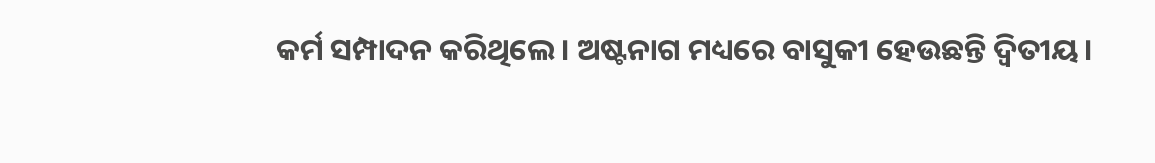କର୍ମ ସମ୍ପାଦନ କରିଥିଲେ। ଅଷ୍ଟନାଗ ମଧ୍ୟରେ ବାସୁକୀ ହେଉଛନ୍ତି ଦ୍ୱିତୀୟ।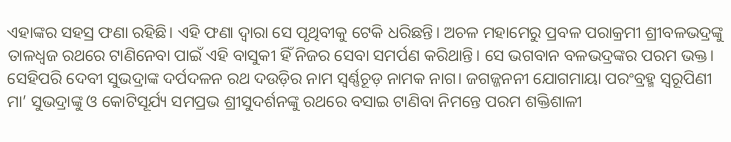ଏହାଙ୍କର ସହସ୍ର ଫଣା ରହିଛି। ଏହି ଫଣା ଦ୍ୱାରା ସେ ପୃଥିବୀକୁ ଟେକି ଧରିଛନ୍ତି। ଅଚଳ ମହାମେରୁ ପ୍ରବଳ ପରାକ୍ରମୀ ଶ୍ରୀବଳଭଦ୍ରଙ୍କୁ ତାଳଧ୍ୱଜ ରଥରେ ଟାଣିନେବା ପାଇଁ ଏହି ବାସୁକୀ ହିଁ ନିଜର ସେବା ସମର୍ପଣ କରିଥାନ୍ତି। ସେ ଭଗବାନ ବଳଭଦ୍ରଙ୍କର ପରମ ଭକ୍ତ। ସେହିପରି ଦେବୀ ସୁଭଦ୍ରାଙ୍କ ଦର୍ପଦଳନ ରଥ ଦଉଡ଼ିର ନାମ ସ୍ବର୍ଣ୍ଣଚୂଡ଼ ନାମକ ନାଗ। ଜଗଜ୍ଜନନୀ ଯୋଗମାୟା ପରଂବ୍ରହ୍ମ ସ୍ବରୂପିଣୀ ମା’ ସୁଭଦ୍ରାଙ୍କୁ ଓ କୋଟିସୂର୍ଯ୍ୟ ସମପ୍ରଭ ଶ୍ରୀସୁଦର୍ଶନଙ୍କୁ ରଥରେ ବସାଇ ଟାଣିବା ନିମନ୍ତେ ପରମ ଶକ୍ତିଶାଳୀ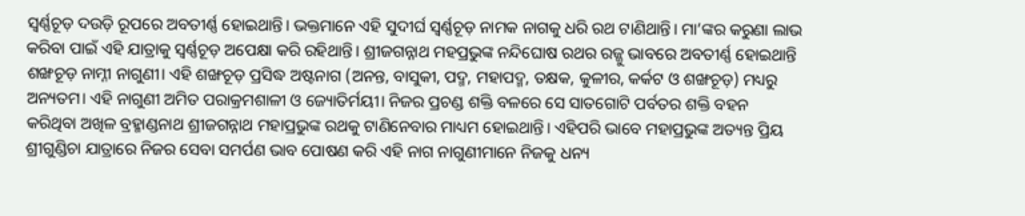ସ୍ବର୍ଣ୍ଣଚୂଡ଼ ଦଉଡ଼ି ରୂପରେ ଅବତୀର୍ଣ୍ଣ ହୋଇଥାନ୍ତି। ଭକ୍ତମାନେ ଏହି ସୁଦୀର୍ଘ ସ୍ବର୍ଣ୍ଣଚୂଡ଼ ନାମକ ନାଗକୁ ଧରି ରଥ ଟାଣିଥାନ୍ତି। ମା’ଙ୍କର କରୁଣା ଲାଭ କରିବା ପାଇଁ ଏହି ଯାତ୍ରାକୁ ସ୍ବର୍ଣ୍ଣଚୂଡ଼ ଅପେକ୍ଷା କରି ରହିଥାନ୍ତି। ଶ୍ରୀଜଗନ୍ନାଥ ମହପ୍ରଭୁଙ୍କ ନନ୍ଦିଘୋଷ ରଥର ରଜ୍ଜୁ ଭାବରେ ଅବତୀର୍ଣ୍ଣ ହୋଇଥାନ୍ତି ଶଙ୍ଖଚୂଡ଼ ନାମ୍ନୀ ନାଗୁଣୀ। ଏହି ଶଙ୍ଖଚୂଡ଼ ପ୍ରସିଦ୍ଧ ଅଷ୍ଟନାଗ (ଅନନ୍ତ, ବାସୁକୀ, ପଦ୍ମ, ମହାପଦ୍ମ, ତକ୍ଷକ, କୁଳୀର, କର୍କଟ ଓ ଶଙ୍ଖଚୂଡ଼) ମଧ୍ୟରୁ ଅନ୍ୟତମ। ଏହି ନାଗୁଣୀ ଅମିତ ପରାକ୍ରମଶାଳୀ ଓ ଜ୍ୟୋତିର୍ମୟୀ। ନିଜର ପ୍ରଚଣ୍ଡ ଶକ୍ତି ବଳରେ ସେ ସାତଗୋଟି ପର୍ବତର ଶକ୍ତି ବହନ କରିଥିବା ଅଖିଳ ବ୍ରହ୍ମାଣ୍ଡନାଥ ଶ୍ରୀଜଗନ୍ନାଥ ମହାପ୍ରଭୁଙ୍କ ରଥକୁ ଟାଣିନେବାର ମାଧ୍ୟମ ହୋଇଥାନ୍ତି। ଏହିପରି ଭାବେ ମହାପ୍ରଭୁଙ୍କ ଅତ୍ୟନ୍ତ ପ୍ରିୟ ଶ୍ରୀଗୁଣ୍ଡିଚା ଯାତ୍ରାରେ ନିଜର ସେବା ସମର୍ପଣ ଭାବ ପୋଷଣ କରି ଏହି ନାଗ ନାଗୁଣୀମାନେ ନିଜକୁ ଧନ୍ୟ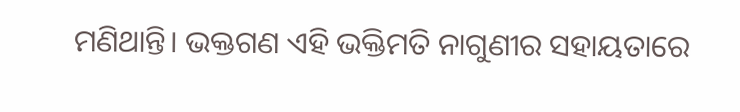ମଣିଥାନ୍ତି। ଭକ୍ତଗଣ ଏହି ଭକ୍ତିମତି ନାଗୁଣୀର ସହାୟତାରେ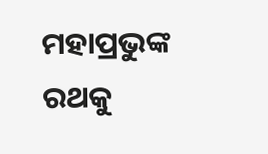ମହାପ୍ରଭୁଙ୍କ ରଥକୁ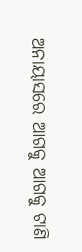ଅନାୟାସରେ ଆଗକୁ ଆଗକୁ ଟାଣି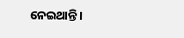ନେଇଥାନ୍ତି।